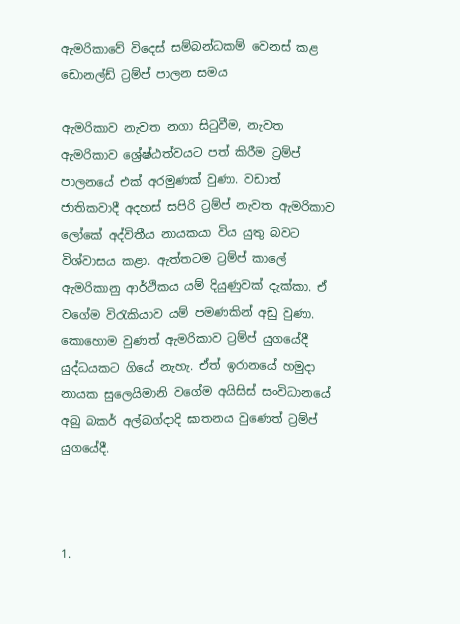ඇමරිකාවේ විදෙස් සම්බන්ධකම් වෙනස් කළ ඩොනල්ඩ් ට්‍රම්ප් පාලන සමය

ඇමරිකාව නැවත නගා සිටුවීම, නැවත ඇමරිකාව ශ්‍රේෂ්ඨත්වයට පත් කිරීම ට්‍රම්ප් පාලනයේ එක් අරමුණක් වුණා. වඩාත් ජාතිකවාදී අදහස් සපිරි ට්‍රම්ප් නැවත ඇමරිකාව ලෝකේ අද්විතීය නායකයා විය යුතු බවට විශ්වාසය කළා. ඇත්තටම ට්‍රම්ප් කාලේ ඇමරිකානු ආර්ථිකය යම් දියුණුවක් දැක්කා. ඒ වගේම විරැකියාව යම් පමණකින් අඩු වුණා. කොහොම වුණත් ඇමරිකාව ට්‍රම්ප් යුගයේදී යුද්ධයකට ගියේ නැහැ. ඒත් ඉරානයේ හමුදා නායක සුලෙයිමානි වගේම අයිසිස් සංවිධානයේ අබු බකර් අල්බග්දාදි ඝාතනය වුණෙත් ට්‍රම්ප් යුගයේදී.



1.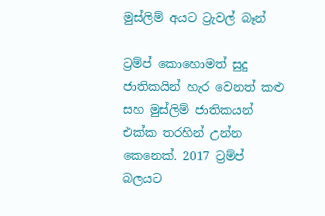මුස්ලිම් අයට ට්‍රැවල් බෑන්

ට්‍රම්ප් කොහොමත් සුදු ජාතිකයින් හැර වෙනත් කළු සහ මුස්ලිම් ජාතිකයන් එක්ක තරහින් උන්න කෙනෙක්. 2017 ට්‍රම්ප් බලයට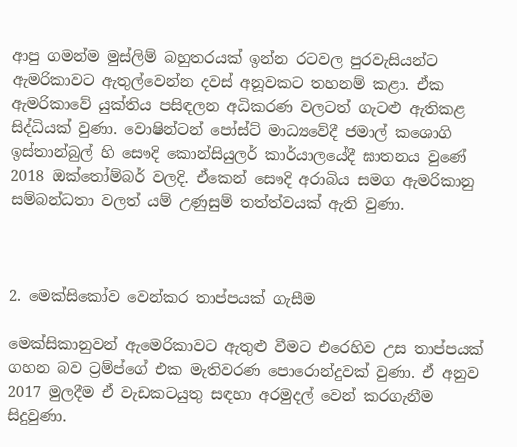ආපු ගමන්ම මුස්ලිම් බහුතරයක් ඉන්න රටවල පුරවැසියන්ට ඇමරිකාවට ඇතුල්වෙන්න දවස් අනූවකට තහනම් කළා. ඒක ඇමරිකාවේ යුක්තිය පසිඳලන අධිකරණ වලටත් ගැටළු ඇතිකළ සිද්ධියක් වුණා. වොෂින්ටන් පෝස්ට් මාධ්‍යවේදී ජමාල් කශොගි ඉස්තාන්බුල් හි සෞදි කොන්සියුලර් කාර්යාලයේදී ඝාතනය වුණේ 2018 ඔක්තෝම්බර් වලදි. ඒකෙන් සෞදි අරාබිය සමග ඇමරිකානු සම්බන්ධතා වලත් යම් උණුසුම් තත්ත්වයක් ඇති වුණා.



2. මෙක්සිකෝව වෙන්කර තාප්පයක් ගැසීම

මෙක්සිකානුවන් ඇමෙරිකාවට ඇතුළු වීමට එරෙහිව උස තාප්පයක් ගහන බව ට්‍රම්ප්ගේ එක මැතිවරණ පොරොන්දුවක් වුණා. ඒ අනුව 2017 මුලදීම ඒ වැඩකටයුතු සඳහා අරමුදල් වෙන් කරගැනීම සිදුවුණා.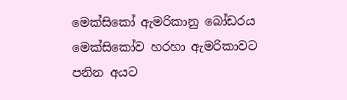මෙක්සිකෝ ඇමරිකානු බෝඩරය මෙක්සිකෝව හරහා ඇමරිකාවට පනින අයට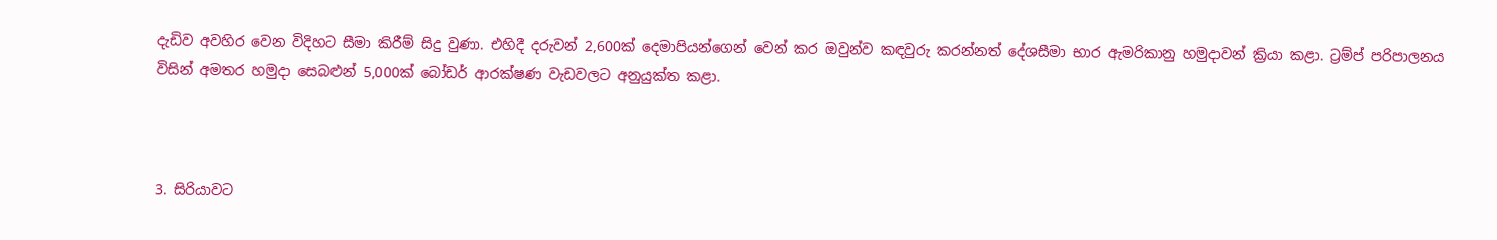දැඩිව අවහිර වෙන විදිහට සීමා කිරීම් සිදු වුණා. එහිදී දරුවන් 2,600ක් දෙමාපියන්ගෙන් වෙන් කර ඔවුන්ව කඳවුරු කරන්නත් දේශසීමා භාර ඇමරිකානු හමුදාවන් ක්‍රියා කළා. ට්‍රම්ප් පරිපාලනය විසින් අමතර හමුදා සෙබළුන් 5,000ක් බෝඩර් ආරක්ෂණ වැඩවලට අනුයුක්ත කළා.



3. සිරියාවට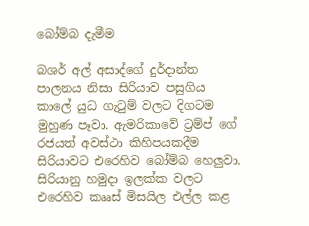බෝම්බ දැමීම

බශර් අල් අසාද්ගේ දුර්දාන්ත පාලනය නිසා සිරියාව පසුගිය කාලේ යුධ ගැටුම් වලට දිගටම මුහුණ පෑවා. ඇමරිකාවේ ට්‍රම්ප් ගේ රජයත් අවස්ථා කිහිපයකදීම සිරියාවට එරෙහිව බෝම්බ හෙලුවා. සිරියානු හමුදා ඉලක්ක වලට එරෙහිව කෲස් මිසයිල එල්ල කළ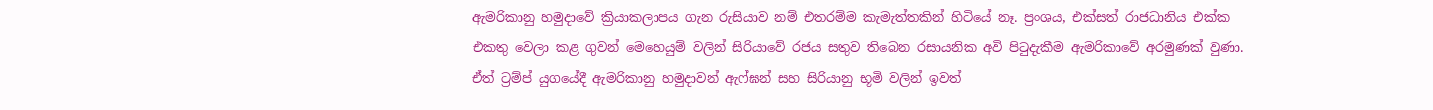ඇමරිකානු හමුදාවේ ක්‍රියාකලාපය ගැන රුසියාව නම් එතරම්ම කැමැත්තකින් හිටියේ නෑ. ප්‍රංශය, එක්සත් රාජධානිය එක්ක එකතු වෙලා කළ ගුවන් මෙහෙයුම් වලින් සිරියාවේ රජය සතුව තිබෙන රසායනික අවි පිටුදැකීම ඇමරිකාවේ අරමුණක් වුණා. ඒත් ට්‍රම්ප් යුගයේදී ඇමරිකානු හමුදාවන් ඇෆ්ඝන් සහ සිරියානු භූමි වලින් ඉවත්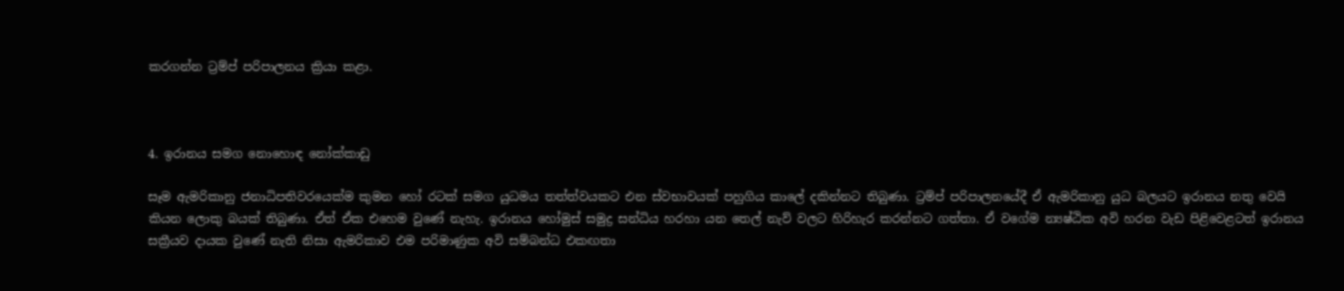කරගන්න ට්‍රම්ප් පරිපාලනය ක්‍රියා කළා.



4. ඉරානය සමග නොහොඳ නෝක්කාඩු

සෑම ඇමරිකානු ජනාධිපතිවරයෙක්ම කුමන හෝ රටක් සමග යුධමය තත්ත්වයකට එන ස්වභාවයක් පහුගිය කාලේ දකින්නට තිබුණා. ට්‍රම්ප් පරිපාලනයේදී ඒ ඇමරිකානු යුධ බලයට ඉරානය නතු වෙයි කියන ලොකු බයක් තිබුණා. ඒත් ඒක එහෙම වුණේ නැහැ. ඉරානය හෝමුස් සමුද්‍ර සන්ධිය හරහා යන තෙල් නැව් වලට හිරිහැර කරන්නට ගත්තා. ඒ වගේම න්‍යෂ්ඨික අවි හරන වැඩ පිළිවෙළටත් ඉරානය සක්‍රීයව දායක වුණේ නැති නිසා ඇමරිකාව එම පරිමාණුක අවි සම්බන්ධ එකඟතා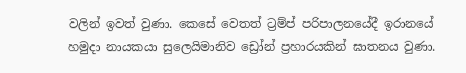වලින් ඉවත් වුණා. කෙසේ වෙතත් ට්‍රම්ප් පරිපාලනයේදී ඉරානයේ හමුදා නායකයා සුලෙයිමානිව ඩ්‍රෝන් ප්‍රහාරයකින් ඝාතනය වුණා.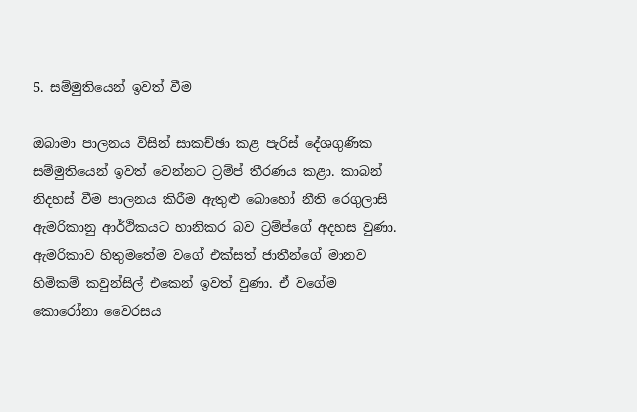5. සම්මුතියෙන් ඉවත් වීම

ඔබාමා පාලනය විසින් සාකච්ඡා කළ පැරිස් දේශගුණික සම්මුතියෙන් ඉවත් වෙන්නට ට්‍රම්ප් තීරණය කළා. කාබන් නිදහස් වීම පාලනය කිරීම ඇතුළු බොහෝ නීති රෙගුලාසි ඇමරිකානු ආර්ථිකයට හානිකර බව ට්‍රම්ප්ගේ අදහස වුණා. ඇමරිකාව හිතුමතේම වගේ එක්සත් ජාතීන්ගේ මානව හිමිකම් කවුන්සිල් එකෙන් ඉවත් වුණා. ඒ වගේම කොරෝනා වෛරසය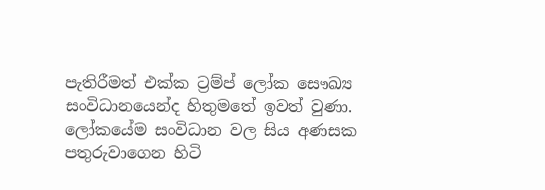පැතිරීමත් එක්ක ට්‍රම්ප් ලෝක සෞඛ්‍ය සංවිධානයෙන්ද හිතුමතේ ඉවත් වුණා. ලෝකයේම සංවිධාන වල සිය අණසක පතුරුවාගෙන හිටි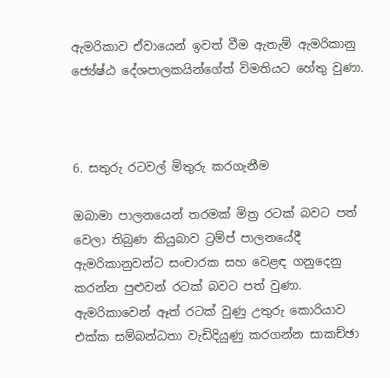ඇමරිකාව ඒවායෙන් ඉවත් වීම ඇතැම් ඇමරිකානු ජ්‍යේෂ්ඨ දේශපාලකයින්ගේත් විමතියට හේතු වුණා.



6. සතුරු රටවල් මිතුරු කරගැනීම

ඔබාමා පාලනයෙන් තරමක් මිත්‍ර රටක් බවට පත් වෙලා තිබුණ කියුබාව ට්‍රම්ප් පාලනයේදී ඇමරිකානුවන්ට සංචාරක සහ වෙළඳ ගනුදෙනු කරන්න පුළුවන් රටක් බවට පත් වුණා. ඇමරිකාවෙන් ඈත් රටක් වුණු උතුරු කොරියාව එක්ක සම්බන්ධතා වැඩිදියුණු කරගන්න සාකච්ඡා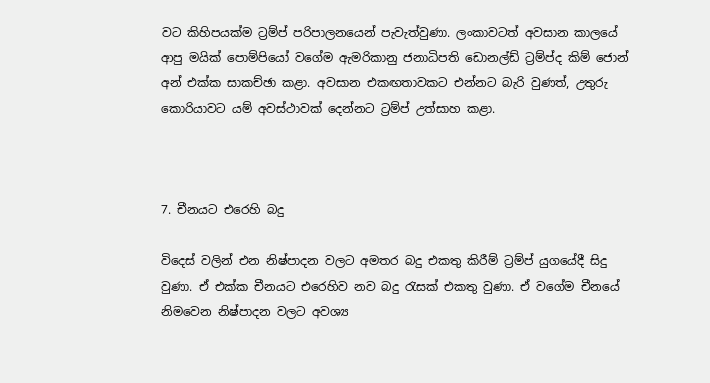වට කිහිපයක්ම ට්‍රම්ප් පරිපාලනයෙන් පැවැත්වුණා. ලංකාවටත් අවසාන කාලයේ ආපු මයික් පොම්පියෝ වගේම ඇමරිකානු ජනාධිපති ඩොනල්ඩ් ට්‍රම්ප්ද කිම් ජොන් අන් එක්ක සාකච්ඡා කළා. අවසාන එකඟතාවකට එන්නට බැරි වුණත්, උතුරු කොරියාවට යම් අවස්ථාවක් දෙන්නට ට්‍රම්ප් උත්සාහ කළා.



7. චීනයට එරෙහි බදු

විදෙස් වලින් එන නිෂ්පාදන වලට අමතර බදු එකතු කිරීම් ට්‍රම්ප් යුගයේදී සිදු වුණා. ඒ එක්ක චීනයට එරෙහිව නව බදු රැසක් එකතු වුණා. ඒ වගේම චීනයේ නිමවෙන නිෂ්පාදන වලට අවශ්‍ය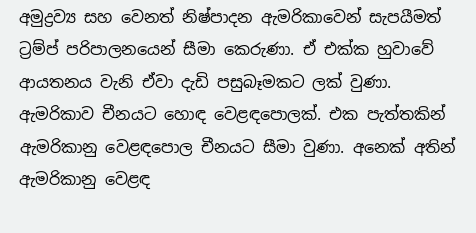අමුද්‍රව්‍ය සහ වෙනත් නිෂ්පාදන ඇමරිකාවෙන් සැපයීමත් ට්‍රම්ප් පරිපාලනයෙන් සීමා කෙරුණා. ඒ එක්ක හුවාවේ ආයතනය වැනි ඒවා දැඩි පසුබෑමකට ලක් වුණා. ඇමරිකාව චීනයට හොඳ වෙළඳපොලක්. එක පැත්තකින් ඇමරිකානු වෙළඳපොල චීනයට සීමා වුණා. අනෙක් අතින් ඇමරිකානු වෙළඳ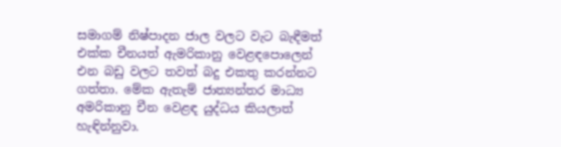සමාගම් නිෂ්පාදන ජාල වලට වැට බැඳීමත් එක්ක චීනයත් ඇමරිකානු වෙළඳපොලෙන් එන බඩු වලට තවත් බදු එකතු කරන්නට ගත්තා. මේක ඇතැම් ජාත්‍යන්තර මාධ්‍ය අමරිකානු චීන වෙළඳ යුද්ධය කියලාත් හැඳින්නුවා.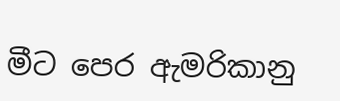මීට පෙර ඇමරිකානු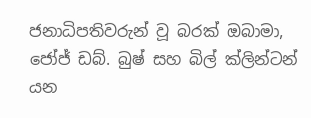ජනාධිපතිවරුන් වූ බරක් ඔබාමා, ජෝජ් ඩබ්. බුෂ් සහ බිල් ක්ලින්ටන් යන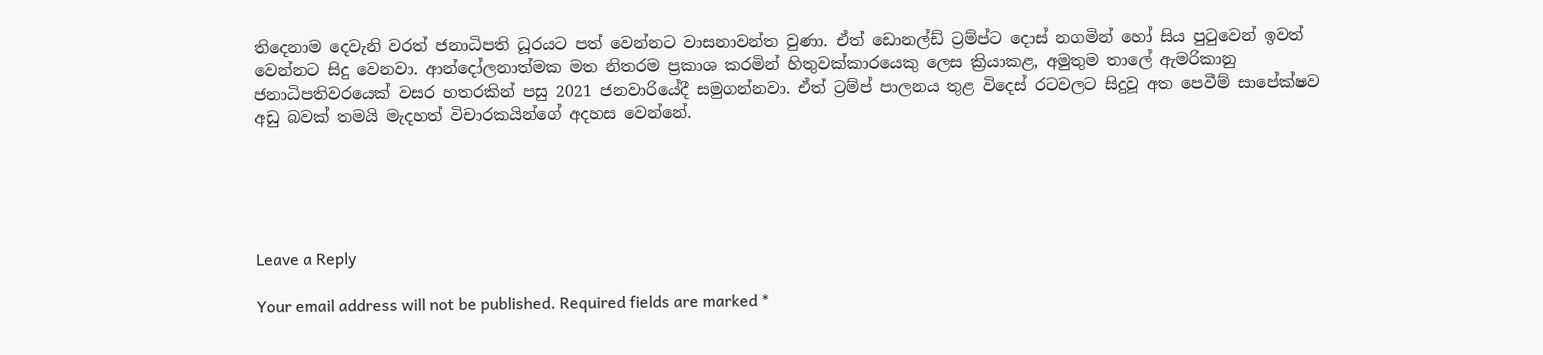තිදෙනාම දෙවැනි වරත් ජනාධිපති ධූරයට පත් වෙන්නට වාසනාවන්ත වුණා. ඒත් ඩොනල්ඩ් ට්‍රම්ප්ට දොස් නගමින් හෝ සිය පුටුවෙන් ඉවත් වෙන්නට සිදු වෙනවා. ආන්දෝලනාත්මක මත නිතරම ප්‍රකාශ කරමින් හිතුවක්කාරයෙකු ලෙස ක්‍රියාකළ, අමුතුම තාලේ ඇමරිකානු ජනාධිපතිවරයෙක් වසර හතරකින් පසු 2021 ජනවාරියේදී සමුගන්නවා. ඒත් ට්‍රම්ප් පාලනය තුළ විදෙස් රටවලට සිදුවූ අත පෙවීම් සාපේක්ෂව අඩු බවක් තමයි මැදහත් විචාරකයින්ගේ අදහස වෙන්නේ.





Leave a Reply

Your email address will not be published. Required fields are marked *